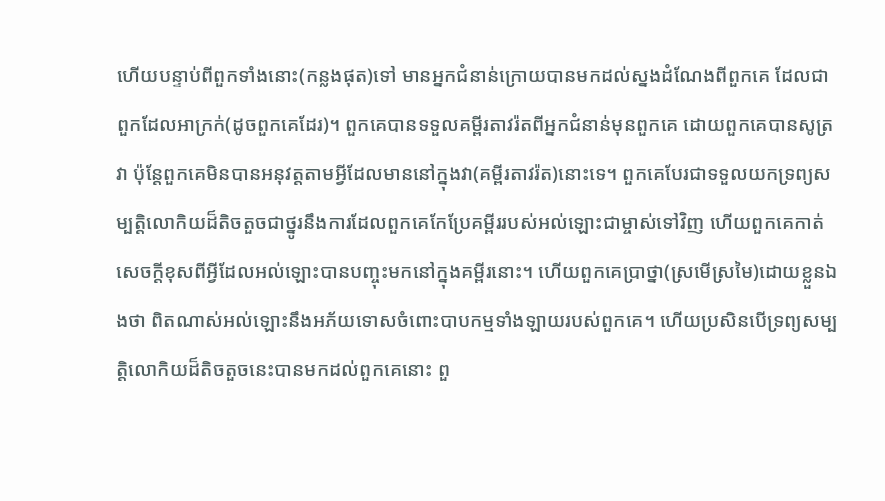ហើយបន្ទាប់ពីពួកទាំងនោះ(កន្លងផុត)ទៅ មានអ្នកជំនាន់ក្រោយបានមកដល់ស្នងដំណែងពីពួកគេ ដែលជាពួកដែលអាក្រក់(ដូចពួកគេដែរ)។ ពួកគេបានទទួលគម្ពីរតាវរ៉តពីអ្នកជំនាន់មុនពួកគេ ដោយពួកគេបានសូត្រវា ប៉ុន្តែពួកគេមិនបានអនុវត្តតាមអ្វីដែលមាននៅក្នុងវា(គម្ពីរតាវរ៉ត)នោះទេ។ ពួកគេបែរជាទទួលយកទ្រព្យសម្បត្តិលោកិយដ៏តិចតួចជាថ្នូរនឹងការដែលពួកគេកែប្រែគម្ពីររបស់អល់ឡោះជាម្ចាស់ទៅវិញ ហើយពួកគេកាត់សេចក្តីខុសពីអ្វីដែលអល់ឡោះបានបញ្ចុះមកនៅក្នុងគម្ពីរនោះ។ ហើយពួកគេប្រាថ្នា(ស្រមើស្រមៃ)ដោយខ្លួនឯងថា ពិតណាស់អល់ឡោះនឹងអភ័យទោសចំពោះបាបកម្មទាំងឡាយរបស់ពួកគេ។ ហើយប្រសិនបើទ្រព្យសម្បត្តិលោកិយដ៏តិចតួចនេះបានមកដល់ពួកគេនោះ ពួ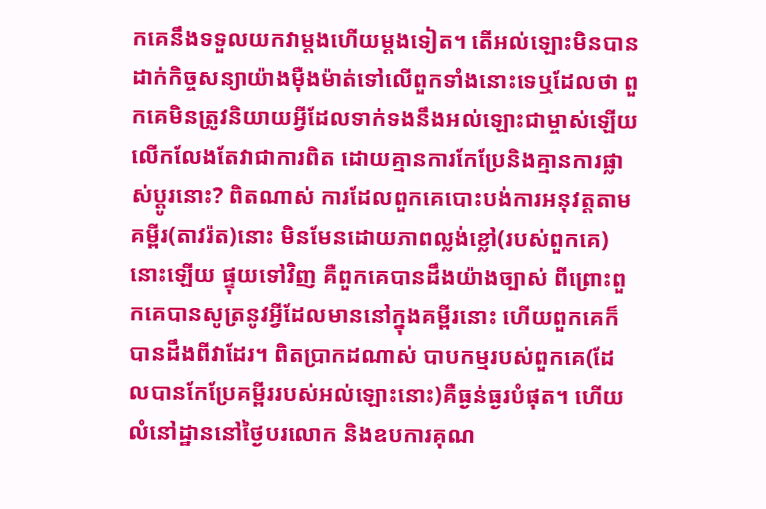កគេនឹងទទួលយកវាម្តងហើយម្តងទៀត។ តើអល់ឡោះមិនបានដាក់កិច្ចសន្យាយ៉ាងម៉ឺងម៉ាត់ទៅលើពួកទាំងនោះទេឬដែលថា ពួកគេមិនត្រូវនិយាយអ្វីដែលទាក់ទងនឹងអល់ឡោះជាម្ចាស់ឡើយ លើកលែងតែវាជាការពិត ដោយគ្មានការកែប្រែនិងគ្មានការផ្លាស់ប្តូរនោះ? ពិតណាស់ ការដែលពួកគេបោះបង់ការអនុវត្តតាមគម្ពីរ(តាវរ៉ត)នោះ មិនមែនដោយភាពល្លង់ខ្លៅ(របស់ពួកគេ)នោះឡើយ ផ្ទុយទៅវិញ គឺពួកគេបានដឹងយ៉ាងច្បាស់ ពីព្រោះពួកគេបានសូត្រនូវអ្វីដែលមាននៅក្នុងគម្ពីរនោះ ហើយពួកគេក៏បានដឹងពីវាដែរ។ ពិតប្រាកដណាស់ បាបកម្មរបស់ពួកគេ(ដែលបានកែប្រែគម្ពីររបស់អល់ឡោះនោះ)គឺធ្ងន់ធ្ងរបំផុត។ ហើយលំនៅដ្ឋាននៅថ្ងៃបរលោក និងឧបការគុណ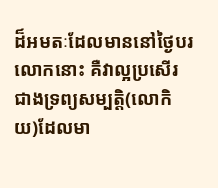ដ៏អមតៈដែលមាននៅថ្ងៃបរលោកនោះ គឺវាល្អប្រសើរជាងទ្រព្យសម្បត្តិ(លោកិយ)ដែលមា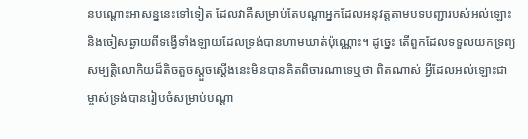នបណ្តោះអាសន្ននេះទៅទៀត ដែលវាគឺសម្រាប់តែបណ្តាអ្នកដែលអនុវត្តតាមបទបញ្ជារបស់អល់ឡោះ និងចៀសឆ្ងាយពីទង្វើទាំងឡាយដែលទ្រង់បានហាមឃាត់ប៉ុណ្ណោះ។ ដូច្នេះ តើពួកដែលទទួលយកទ្រព្យសម្បត្តិលោកិយដ៏តិចតួចស្តួចស្តើងនេះមិនបានគិតពិចារណាទេឬថា ពិតណាស់ អ្វីដែលអល់ឡោះជាម្ចាស់ទ្រង់បានរៀបចំសម្រាប់បណ្តា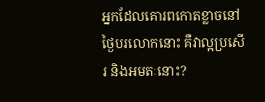អ្នកដែលគោរពកោតខ្លាចនៅថ្ងៃបរលោកនោះ គឺវាល្អប្រសើរ និងអមតៈនោះ?